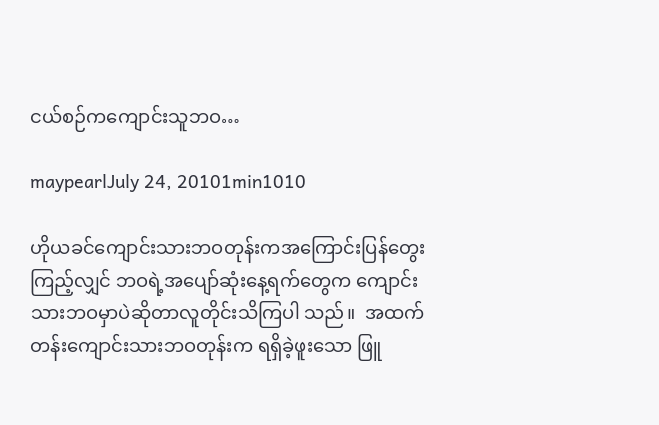ငယ်စဉ်ကကျောင်းသူဘဝ…

maypearlJuly 24, 20101min1010

ဟိုယခင်ကျောင်းသားဘဝတုန်းကအကြောင်းပြန်တွေးကြည့်လျှင် ဘဝရဲ့အပျော်ဆုံးနေ့ရက်တွေက ကျောင်းသားဘဝမှာပဲဆိုတာလူတိုင်းသိကြပါ သည်။  အထက်တန်းကျောင်းသားဘဝတုန်းက ရရှိခဲ့ဖူးသော ဖြူ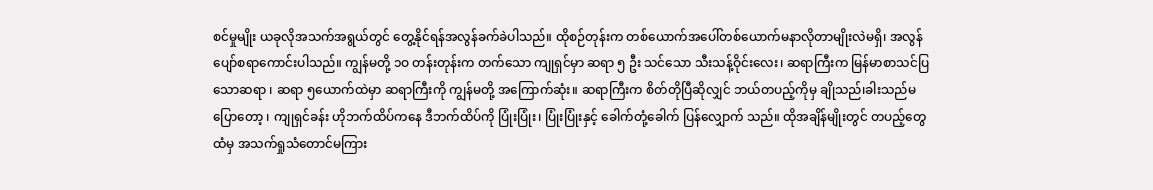စင်မှုမျိုး ယခုလိုအသက်အရွယ်တွင် တွေ့နိုင်ရန်အလွန်ခက်ခဲပါသည်။ ထိုစဉ်တုန်းက တစ်ယောက်အပေါ်တစ်ယောက်မနာလိုတာမျိုးလဲမရှိ၊ အလွန်ပျော်စရာကောင်းပါသည်။ ကျွန်မတို့ ၁ဝ တန်းတုန်းက တက်သော ကျုရှင်မှာ ဆရာ ၅ ဦး သင်သော သီးသန့်ဝိုင်းလေး၊ ဆရာကြီးက မြန်မာစာသင်ပြသောဆရာ ၊ ဆရာ ၅ယောက်ထဲမှာ ဆရာကြီးကို ကျွန်မတို့ အကြောက်ဆုံး။ ဆရာကြီးက စိတ်တိုပြီဆိုလျှင် ဘယ်တပည့်ကိုမှ ချိုသည်၊ခါးသည်မပြောတော့ ၊ ကျုရှင်ခန်း ဟိုဘက်ထိပ်ကနေ ဒီဘက်ထိပ်ကို ပြုံးပြုံး၊ ပြုံးပြုံးနှင့် ခေါက်တုံ့ခေါက် ပြန်လျှောက် သည်။ ထိုအချိန်မျိုးတွင် တပည့်တွေထံမှ အသက်ရှုသံတောင်မကြား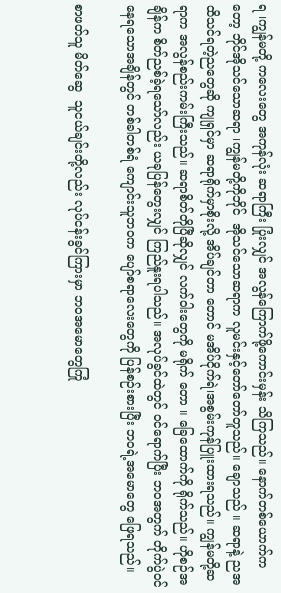ရ ၊ကျွန်မတို့ ကလေးတွေ အကုန်လုံး ဆရာကြီး ပြုံးလျှင် အလွန်ကြောက်ဖို့ကောင်းမှန်း သိကြသည်။ နောက်တစ်ယောက်ကတော့ ဘိုင်အိုသင်သောဆရာ ၊ကျွန်မတို့ကိုဘိုင်  အိုသင်သောဆရာက လူမင်းနှင့်တော်တော်တူသည်။ ချောသည် ။ ဆရာနဲ့ ညအထိသင်ရတဲ့ညတွေဆို ကျုရှင်မှာ ဆရာရိုက်မှာစိုးလို့ အိပ်ချင်တာ တောင် မအိပ်ငိုက်ရဲ၊အစွမ်းကုန်ပြူးထားရသည်။ ကျွန်မတို့ဆရာက အလွန်စည်းကမ်းကြီးသည်။ ဆရာစိတ်တိုပြီဆိုလျှင် လက်ဝါးတွေကို မရိုက် တော ။ ခြေထောက်ကို ရိုက်သည်။ ဟိုစဉ်အချိန်က စိတ်ညစ်ခဲ့ရသော်လည်း ယခုပြန်တွေးလျှင် ကြည်နူးရပါသည်။ အလုပ်ခွင်ထဲတွင် ဝင်ရောက်ပြီး ဘဝအတွက် တိုက်ပွဲဝင်နေရသောအချိန်တွင် တစ်ခါတစ်ရံ ကျောင်းသူဘဝက ပျော်စရာလေးတွေကို ပြန်စဉ်းစားပြီး ဘဝရဲ့အမောတွေ ဖြေရသည်။

စာဖတ်သူ မိတ်ဆွေ  သူငယ်ချင်းတို့လည်း လုပ်ငန်းခွင်ကြားမှာ ဘဝအမောတွေကြုံ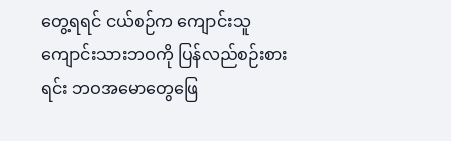တွေ့ရရင် ငယ်စဉ်က ကျောင်းသူကျောင်းသားဘဝကို ပြန်လည်စဉ်းစားရင်း ဘဝအမောတွေဖြေ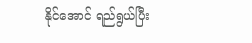နိုင်အောင် ရည်ရွယ်ပြီး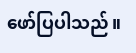ဖော်ပြပါသည်။